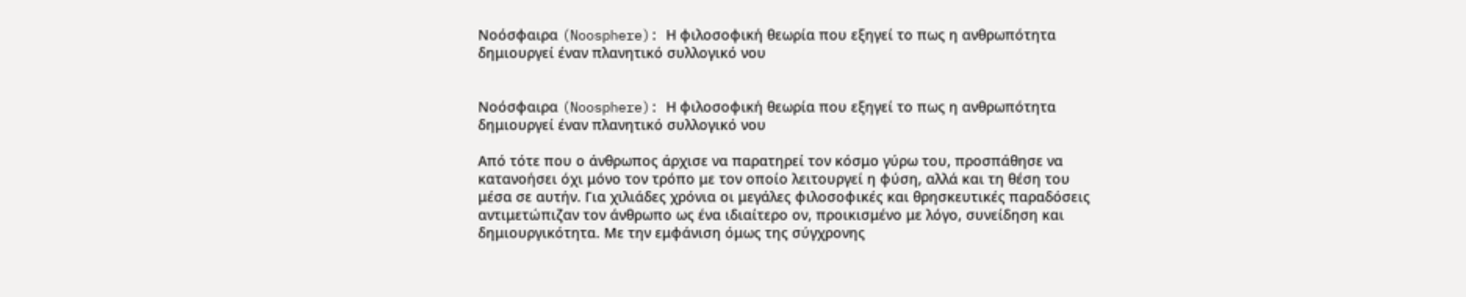Νοόσφαιρα (Noosphere): Η φιλοσοφική θεωρία που εξηγεί το πως η ανθρωπότητα δημιουργεί έναν πλανητικό συλλογικό νου


Νοόσφαιρα (Noosphere): Η φιλοσοφική θεωρία που εξηγεί το πως η ανθρωπότητα δημιουργεί έναν πλανητικό συλλογικό νου

Από τότε που ο άνθρωπος άρχισε να παρατηρεί τον κόσμο γύρω του, προσπάθησε να κατανοήσει όχι μόνο τον τρόπο με τον οποίο λειτουργεί η φύση, αλλά και τη θέση του μέσα σε αυτήν. Για χιλιάδες χρόνια οι μεγάλες φιλοσοφικές και θρησκευτικές παραδόσεις αντιμετώπιζαν τον άνθρωπο ως ένα ιδιαίτερο ον, προικισμένο με λόγο, συνείδηση και δημιουργικότητα. Με την εμφάνιση όμως της σύγχρονης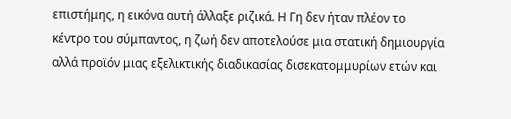επιστήμης, η εικόνα αυτή άλλαξε ριζικά. Η Γη δεν ήταν πλέον το κέντρο του σύμπαντος, η ζωή δεν αποτελούσε μια στατική δημιουργία αλλά προϊόν μιας εξελικτικής διαδικασίας δισεκατομμυρίων ετών και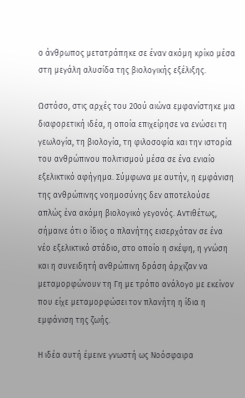ο άνθρωπος μετατράπηκε σε έναν ακόμη κρίκο μέσα στη μεγάλη αλυσίδα της βιολογικής εξέλιξης.

Ωστόσο, στις αρχές του 20ού αιώνα εμφανίστηκε μια διαφορετική ιδέα, η οποία επιχείρησε να ενώσει τη γεωλογία, τη βιολογία, τη φιλοσοφία και την ιστορία του ανθρώπινου πολιτισμού μέσα σε ένα ενιαίο εξελικτικό αφήγημα. Σύμφωνα με αυτήν, η εμφάνιση της ανθρώπινης νοημοσύνης δεν αποτελούσε απλώς ένα ακόμη βιολογικό γεγονός. Αντιθέτως, σήμαινε ότι ο ίδιος ο πλανήτης εισερχόταν σε ένα νέο εξελικτικό στάδιο, στο οποίο η σκέψη, η γνώση και η συνειδητή ανθρώπινη δράση άρχιζαν να μεταμορφώνουν τη Γη με τρόπο ανάλογο με εκείνον που είχε μεταμορφώσει τον πλανήτη η ίδια η εμφάνιση της ζωής.

Η ιδέα αυτή έμεινε γνωστή ως Νοόσφαιρα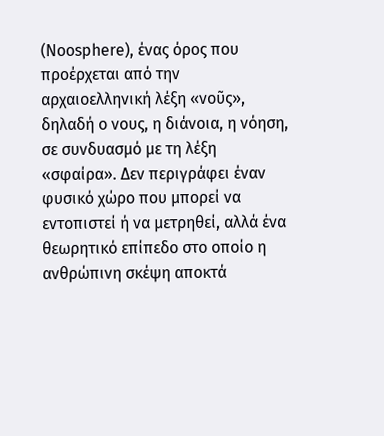(Noosphere), ένας όρος που προέρχεται από την αρχαιοελληνική λέξη «νοῦς», δηλαδή ο νους, η διάνοια, η νόηση, σε συνδυασμό με τη λέξη «σφαίρα». Δεν περιγράφει έναν φυσικό χώρο που μπορεί να εντοπιστεί ή να μετρηθεί, αλλά ένα θεωρητικό επίπεδο στο οποίο η ανθρώπινη σκέψη αποκτά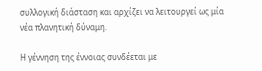συλλογική διάσταση και αρχίζει να λειτουργεί ως μία νέα πλανητική δύναμη.

Η γέννηση της έννοιας συνδέεται με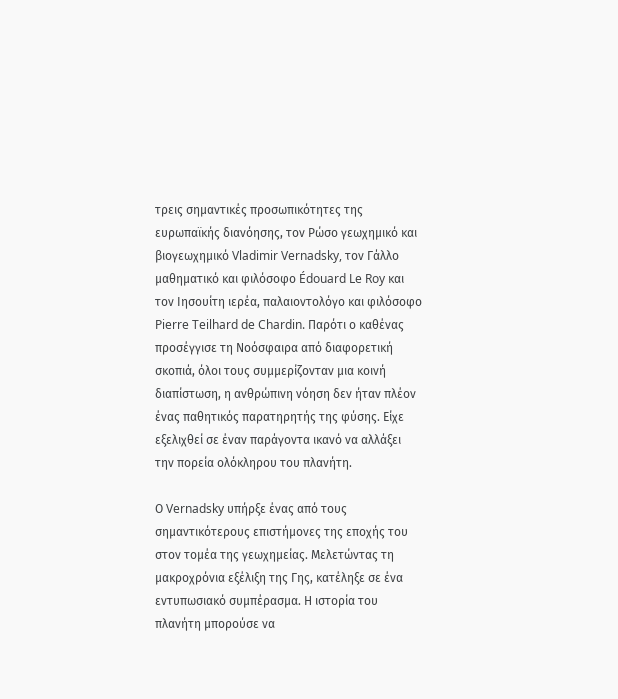τρεις σημαντικές προσωπικότητες της ευρωπαϊκής διανόησης, τον Ρώσο γεωχημικό και βιογεωχημικό Vladimir Vernadsky, τον Γάλλο μαθηματικό και φιλόσοφο Édouard Le Roy και τον Ιησουίτη ιερέα, παλαιοντολόγο και φιλόσοφο Pierre Teilhard de Chardin. Παρότι ο καθένας προσέγγισε τη Νοόσφαιρα από διαφορετική σκοπιά, όλοι τους συμμερίζονταν μια κοινή διαπίστωση, η ανθρώπινη νόηση δεν ήταν πλέον ένας παθητικός παρατηρητής της φύσης. Είχε εξελιχθεί σε έναν παράγοντα ικανό να αλλάξει την πορεία ολόκληρου του πλανήτη.

Ο Vernadsky υπήρξε ένας από τους σημαντικότερους επιστήμονες της εποχής του στον τομέα της γεωχημείας. Μελετώντας τη μακροχρόνια εξέλιξη της Γης, κατέληξε σε ένα εντυπωσιακό συμπέρασμα. Η ιστορία του πλανήτη μπορούσε να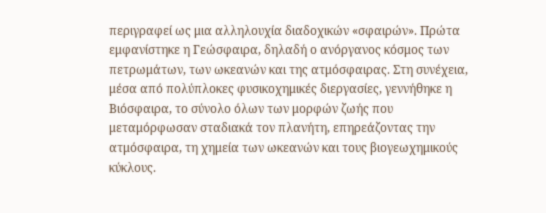περιγραφεί ως μια αλληλουχία διαδοχικών «σφαιρών». Πρώτα εμφανίστηκε η Γεώσφαιρα, δηλαδή ο ανόργανος κόσμος των πετρωμάτων, των ωκεανών και της ατμόσφαιρας. Στη συνέχεια, μέσα από πολύπλοκες φυσικοχημικές διεργασίες, γεννήθηκε η Βιόσφαιρα, το σύνολο όλων των μορφών ζωής που μεταμόρφωσαν σταδιακά τον πλανήτη, επηρεάζοντας την ατμόσφαιρα, τη χημεία των ωκεανών και τους βιογεωχημικούς κύκλους.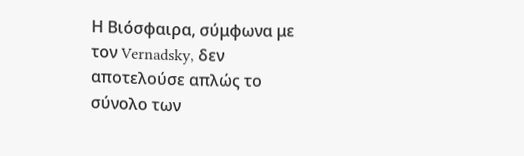Η Βιόσφαιρα, σύμφωνα με τον Vernadsky, δεν αποτελούσε απλώς το σύνολο των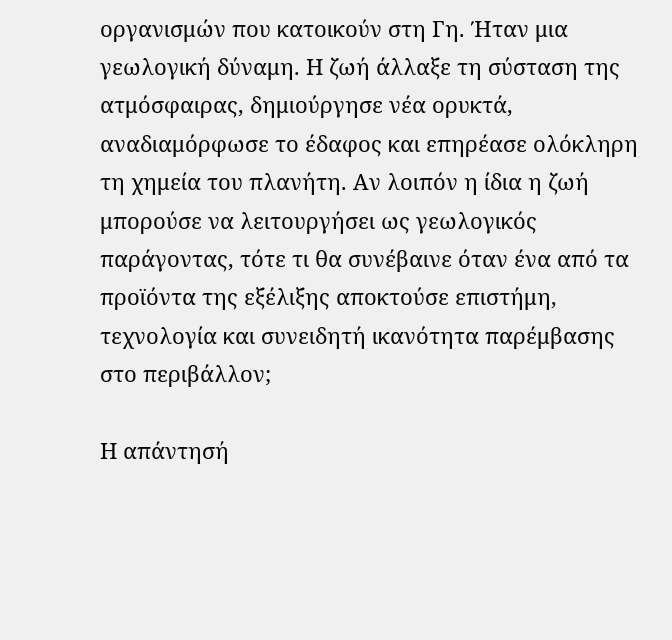οργανισμών που κατοικούν στη Γη. Ήταν μια γεωλογική δύναμη. Η ζωή άλλαξε τη σύσταση της ατμόσφαιρας, δημιούργησε νέα ορυκτά, αναδιαμόρφωσε το έδαφος και επηρέασε ολόκληρη τη χημεία του πλανήτη. Αν λοιπόν η ίδια η ζωή μπορούσε να λειτουργήσει ως γεωλογικός παράγοντας, τότε τι θα συνέβαινε όταν ένα από τα προϊόντα της εξέλιξης αποκτούσε επιστήμη, τεχνολογία και συνειδητή ικανότητα παρέμβασης στο περιβάλλον;

Η απάντησή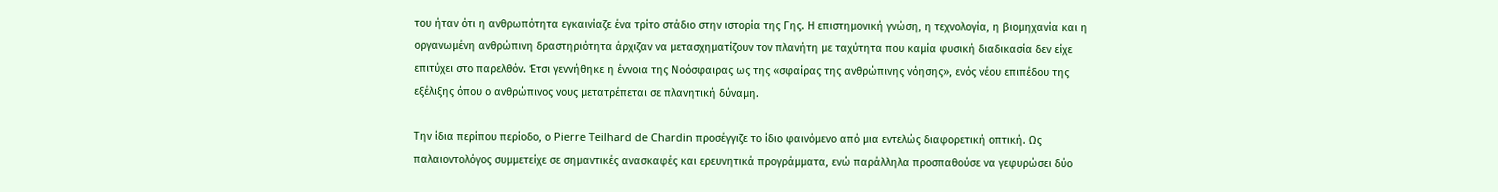του ήταν ότι η ανθρωπότητα εγκαινίαζε ένα τρίτο στάδιο στην ιστορία της Γης. Η επιστημονική γνώση, η τεχνολογία, η βιομηχανία και η οργανωμένη ανθρώπινη δραστηριότητα άρχιζαν να μετασχηματίζουν τον πλανήτη με ταχύτητα που καμία φυσική διαδικασία δεν είχε επιτύχει στο παρελθόν. Έτσι γεννήθηκε η έννοια της Νοόσφαιρας ως της «σφαίρας της ανθρώπινης νόησης», ενός νέου επιπέδου της εξέλιξης όπου ο ανθρώπινος νους μετατρέπεται σε πλανητική δύναμη.

Την ίδια περίπου περίοδο, ο Pierre Teilhard de Chardin προσέγγιζε το ίδιο φαινόμενο από μια εντελώς διαφορετική οπτική. Ως παλαιοντολόγος συμμετείχε σε σημαντικές ανασκαφές και ερευνητικά προγράμματα, ενώ παράλληλα προσπαθούσε να γεφυρώσει δύο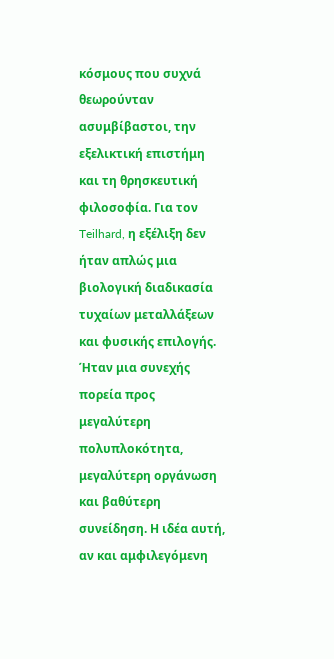κόσμους που συχνά θεωρούνταν ασυμβίβαστοι, την εξελικτική επιστήμη και τη θρησκευτική φιλοσοφία. Για τον Teilhard, η εξέλιξη δεν ήταν απλώς μια βιολογική διαδικασία τυχαίων μεταλλάξεων και φυσικής επιλογής. Ήταν μια συνεχής πορεία προς μεγαλύτερη πολυπλοκότητα, μεγαλύτερη οργάνωση και βαθύτερη συνείδηση. Η ιδέα αυτή, αν και αμφιλεγόμενη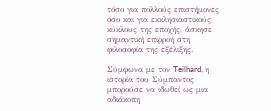τόσο για πολλούς επιστήμονες όσο και για εκκλησιαστικούς κύκλους της εποχής, άσκησε σημαντική επιρροή στη φιλοσοφία της εξέλιξης.

Σύμφωνα με τον Teilhard, η ιστορία του Σύμπαντος μπορούσε να ιδωθεί ως μια αδιάκοπη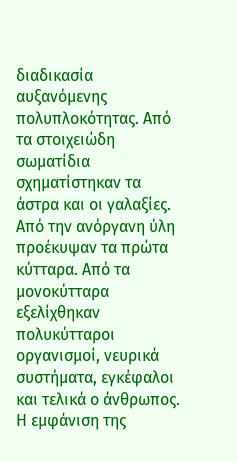διαδικασία αυξανόμενης πολυπλοκότητας. Από τα στοιχειώδη σωματίδια σχηματίστηκαν τα άστρα και οι γαλαξίες. Από την ανόργανη ύλη προέκυψαν τα πρώτα κύτταρα. Από τα μονοκύτταρα εξελίχθηκαν πολυκύτταροι οργανισμοί, νευρικά συστήματα, εγκέφαλοι και τελικά ο άνθρωπος. Η εμφάνιση της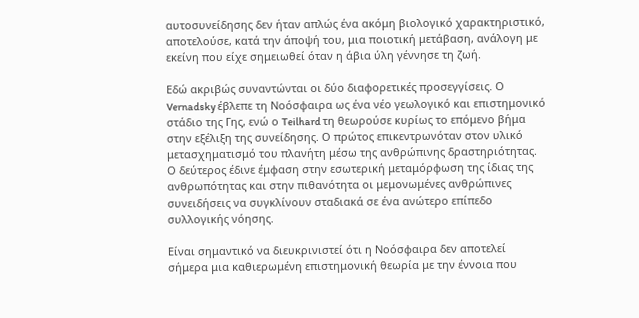αυτοσυνείδησης δεν ήταν απλώς ένα ακόμη βιολογικό χαρακτηριστικό, αποτελούσε, κατά την άποψή του, μια ποιοτική μετάβαση, ανάλογη με εκείνη που είχε σημειωθεί όταν η άβια ύλη γέννησε τη ζωή.

Εδώ ακριβώς συναντώνται οι δύο διαφορετικές προσεγγίσεις. Ο Vernadsky έβλεπε τη Νοόσφαιρα ως ένα νέο γεωλογικό και επιστημονικό στάδιο της Γης, ενώ ο Teilhard τη θεωρούσε κυρίως το επόμενο βήμα στην εξέλιξη της συνείδησης. Ο πρώτος επικεντρωνόταν στον υλικό μετασχηματισμό του πλανήτη μέσω της ανθρώπινης δραστηριότητας. Ο δεύτερος έδινε έμφαση στην εσωτερική μεταμόρφωση της ίδιας της ανθρωπότητας και στην πιθανότητα οι μεμονωμένες ανθρώπινες συνειδήσεις να συγκλίνουν σταδιακά σε ένα ανώτερο επίπεδο συλλογικής νόησης.

Είναι σημαντικό να διευκρινιστεί ότι η Νοόσφαιρα δεν αποτελεί σήμερα μια καθιερωμένη επιστημονική θεωρία με την έννοια που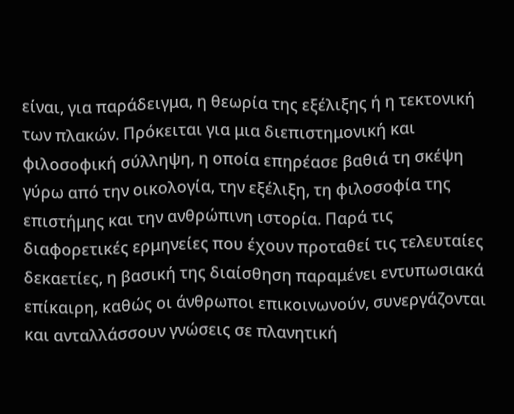είναι, για παράδειγμα, η θεωρία της εξέλιξης ή η τεκτονική των πλακών. Πρόκειται για μια διεπιστημονική και φιλοσοφική σύλληψη, η οποία επηρέασε βαθιά τη σκέψη γύρω από την οικολογία, την εξέλιξη, τη φιλοσοφία της επιστήμης και την ανθρώπινη ιστορία. Παρά τις διαφορετικές ερμηνείες που έχουν προταθεί τις τελευταίες δεκαετίες, η βασική της διαίσθηση παραμένει εντυπωσιακά επίκαιρη, καθώς οι άνθρωποι επικοινωνούν, συνεργάζονται και ανταλλάσσουν γνώσεις σε πλανητική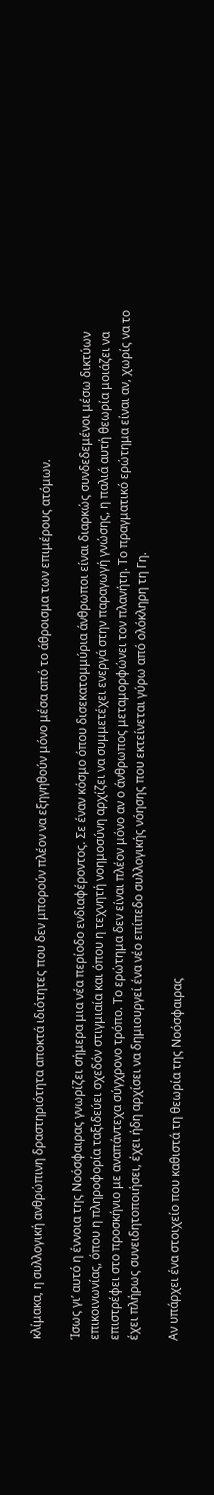κλίμακα, η συλλογική ανθρώπινη δραστηριότητα αποκτά ιδιότητες που δεν μπορούν πλέον να εξηγηθούν μόνο μέσα από το άθροισμα των επιμέρους ατόμων.

Ίσως γι’ αυτό η έννοια της Νοόσφαιρας γνωρίζει σήμερα μια νέα περίοδο ενδιαφέροντος. Σε έναν κόσμο όπου δισεκατομμύρια άνθρωποι είναι διαρκώς συνδεδεμένοι μέσω δικτύων επικοινωνίας, όπου η πληροφορία ταξιδεύει σχεδόν στιγμιαία και όπου η τεχνητή νοημοσύνη αρχίζει να συμμετέχει ενεργά στην παραγωγή γνώσης, η παλιά αυτή θεωρία μοιάζει να επιστρέφει στο προσκήνιο με αναπάντεχα σύγχρονο τρόπο. Το ερώτημα δεν είναι πλέον μόνο αν ο άνθρωπος μεταμορφώνει τον πλανήτη. Το πραγματικό ερώτημα είναι αν, χωρίς να το έχει πλήρως συνειδητοποιήσει, έχει ήδη αρχίσει να δημιουργεί ένα νέο επίπεδο συλλογικής νόησης που εκτείνεται γύρω από ολόκληρη τη Γη.

Αν υπάρχει ένα στοιχείο που καθιστά τη θεωρία της Νοόσφαιρας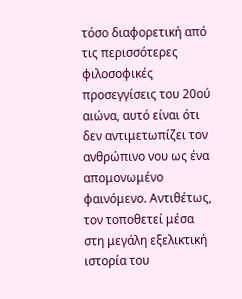τόσο διαφορετική από τις περισσότερες φιλοσοφικές προσεγγίσεις του 20ού αιώνα, αυτό είναι ότι δεν αντιμετωπίζει τον ανθρώπινο νου ως ένα απομονωμένο φαινόμενο. Αντιθέτως, τον τοποθετεί μέσα στη μεγάλη εξελικτική ιστορία του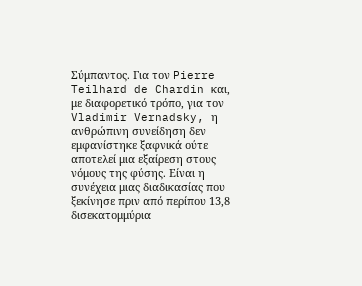Σύμπαντος. Για τον Pierre Teilhard de Chardin και, με διαφορετικό τρόπο, για τον Vladimir Vernadsky, η ανθρώπινη συνείδηση δεν εμφανίστηκε ξαφνικά ούτε αποτελεί μια εξαίρεση στους νόμους της φύσης. Είναι η συνέχεια μιας διαδικασίας που ξεκίνησε πριν από περίπου 13,8 δισεκατομμύρια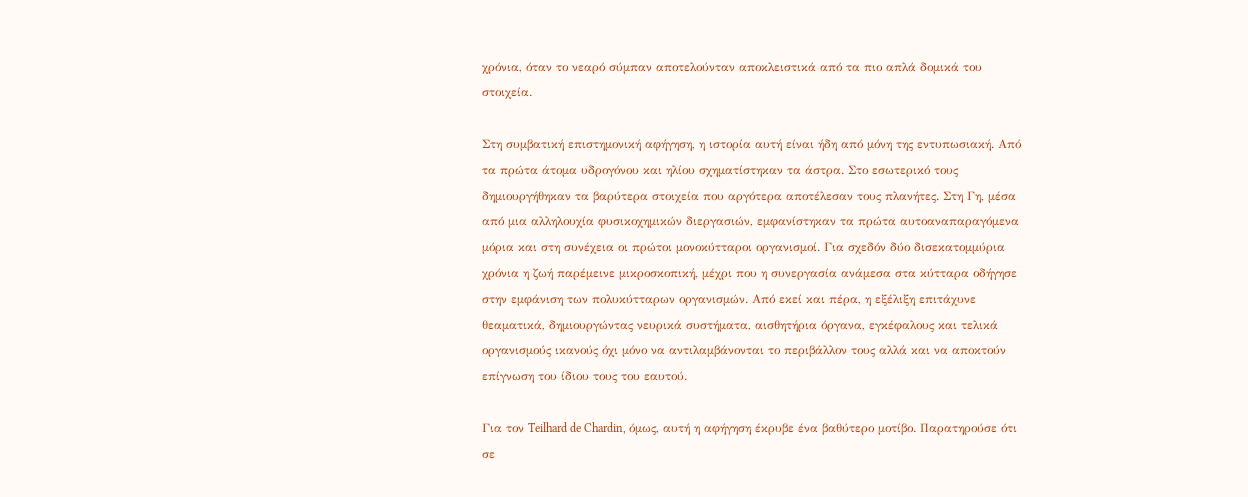χρόνια, όταν το νεαρό σύμπαν αποτελούνταν αποκλειστικά από τα πιο απλά δομικά του στοιχεία.

Στη συμβατική επιστημονική αφήγηση, η ιστορία αυτή είναι ήδη από μόνη της εντυπωσιακή. Από τα πρώτα άτομα υδρογόνου και ηλίου σχηματίστηκαν τα άστρα. Στο εσωτερικό τους δημιουργήθηκαν τα βαρύτερα στοιχεία που αργότερα αποτέλεσαν τους πλανήτες. Στη Γη, μέσα από μια αλληλουχία φυσικοχημικών διεργασιών, εμφανίστηκαν τα πρώτα αυτοαναπαραγόμενα μόρια και στη συνέχεια οι πρώτοι μονοκύτταροι οργανισμοί. Για σχεδόν δύο δισεκατομμύρια χρόνια η ζωή παρέμεινε μικροσκοπική, μέχρι που η συνεργασία ανάμεσα στα κύτταρα οδήγησε στην εμφάνιση των πολυκύτταρων οργανισμών. Από εκεί και πέρα, η εξέλιξη επιτάχυνε θεαματικά, δημιουργώντας νευρικά συστήματα, αισθητήρια όργανα, εγκέφαλους και τελικά οργανισμούς ικανούς όχι μόνο να αντιλαμβάνονται το περιβάλλον τους αλλά και να αποκτούν επίγνωση του ίδιου τους του εαυτού.

Για τον Teilhard de Chardin, όμως, αυτή η αφήγηση έκρυβε ένα βαθύτερο μοτίβο. Παρατηρούσε ότι σε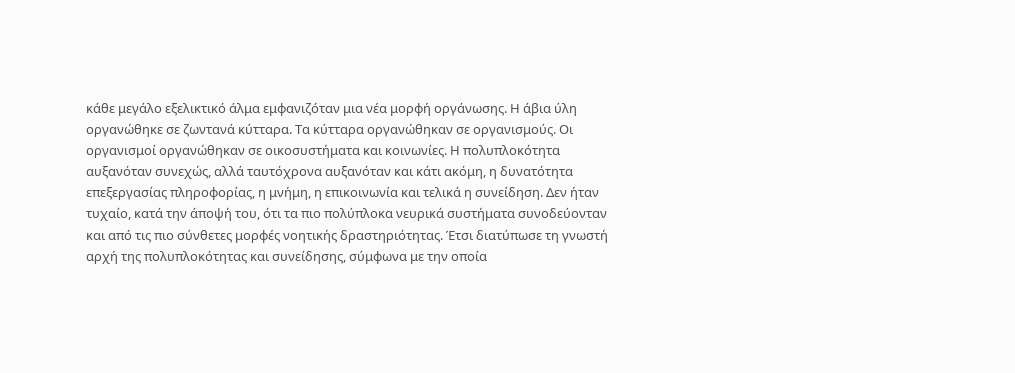κάθε μεγάλο εξελικτικό άλμα εμφανιζόταν μια νέα μορφή οργάνωσης. Η άβια ύλη οργανώθηκε σε ζωντανά κύτταρα. Τα κύτταρα οργανώθηκαν σε οργανισμούς. Οι οργανισμοί οργανώθηκαν σε οικοσυστήματα και κοινωνίες. Η πολυπλοκότητα αυξανόταν συνεχώς, αλλά ταυτόχρονα αυξανόταν και κάτι ακόμη, η δυνατότητα επεξεργασίας πληροφορίας, η μνήμη, η επικοινωνία και τελικά η συνείδηση. Δεν ήταν τυχαίο, κατά την άποψή του, ότι τα πιο πολύπλοκα νευρικά συστήματα συνοδεύονταν και από τις πιο σύνθετες μορφές νοητικής δραστηριότητας. Έτσι διατύπωσε τη γνωστή αρχή της πολυπλοκότητας και συνείδησης, σύμφωνα με την οποία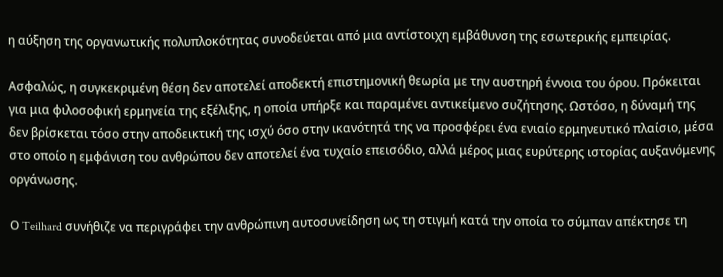η αύξηση της οργανωτικής πολυπλοκότητας συνοδεύεται από μια αντίστοιχη εμβάθυνση της εσωτερικής εμπειρίας.

Ασφαλώς, η συγκεκριμένη θέση δεν αποτελεί αποδεκτή επιστημονική θεωρία με την αυστηρή έννοια του όρου. Πρόκειται για μια φιλοσοφική ερμηνεία της εξέλιξης, η οποία υπήρξε και παραμένει αντικείμενο συζήτησης. Ωστόσο, η δύναμή της δεν βρίσκεται τόσο στην αποδεικτική της ισχύ όσο στην ικανότητά της να προσφέρει ένα ενιαίο ερμηνευτικό πλαίσιο, μέσα στο οποίο η εμφάνιση του ανθρώπου δεν αποτελεί ένα τυχαίο επεισόδιο, αλλά μέρος μιας ευρύτερης ιστορίας αυξανόμενης οργάνωσης.

Ο Teilhard συνήθιζε να περιγράφει την ανθρώπινη αυτοσυνείδηση ως τη στιγμή κατά την οποία το σύμπαν απέκτησε τη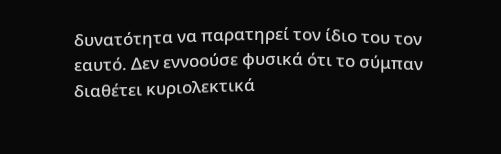δυνατότητα να παρατηρεί τον ίδιο του τον εαυτό. Δεν εννοούσε φυσικά ότι το σύμπαν διαθέτει κυριολεκτικά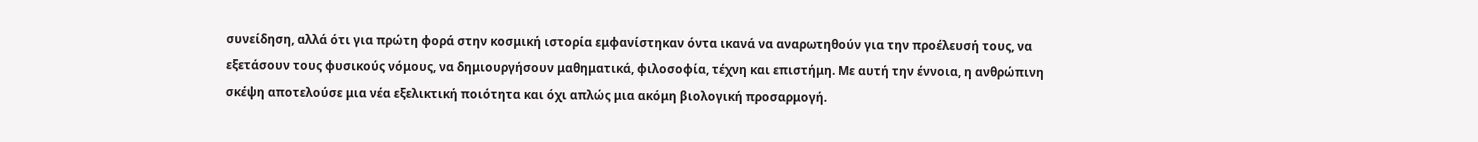συνείδηση, αλλά ότι για πρώτη φορά στην κοσμική ιστορία εμφανίστηκαν όντα ικανά να αναρωτηθούν για την προέλευσή τους, να εξετάσουν τους φυσικούς νόμους, να δημιουργήσουν μαθηματικά, φιλοσοφία, τέχνη και επιστήμη. Με αυτή την έννοια, η ανθρώπινη σκέψη αποτελούσε μια νέα εξελικτική ποιότητα και όχι απλώς μια ακόμη βιολογική προσαρμογή.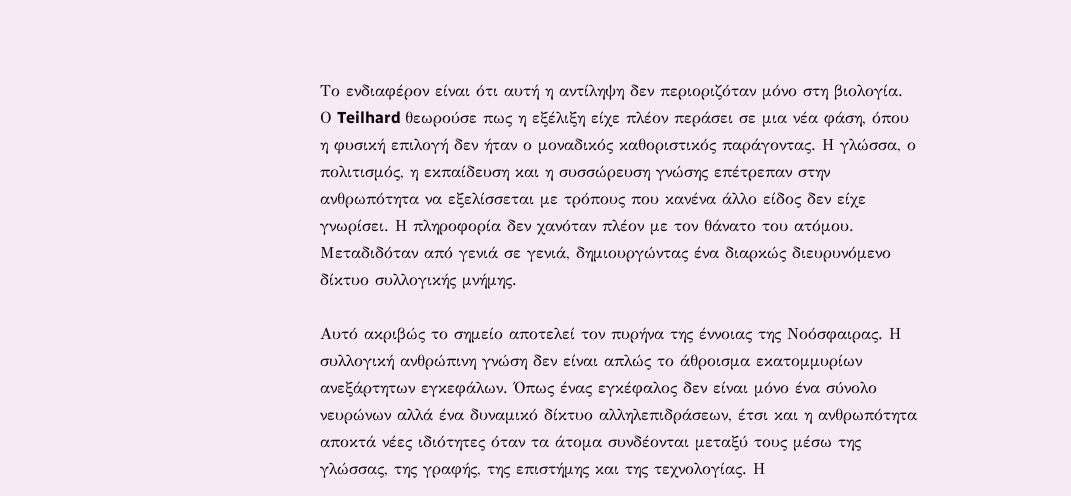Το ενδιαφέρον είναι ότι αυτή η αντίληψη δεν περιοριζόταν μόνο στη βιολογία. Ο Teilhard θεωρούσε πως η εξέλιξη είχε πλέον περάσει σε μια νέα φάση, όπου η φυσική επιλογή δεν ήταν ο μοναδικός καθοριστικός παράγοντας. Η γλώσσα, ο πολιτισμός, η εκπαίδευση και η συσσώρευση γνώσης επέτρεπαν στην ανθρωπότητα να εξελίσσεται με τρόπους που κανένα άλλο είδος δεν είχε γνωρίσει. Η πληροφορία δεν χανόταν πλέον με τον θάνατο του ατόμου. Μεταδιδόταν από γενιά σε γενιά, δημιουργώντας ένα διαρκώς διευρυνόμενο δίκτυο συλλογικής μνήμης.

Αυτό ακριβώς το σημείο αποτελεί τον πυρήνα της έννοιας της Νοόσφαιρας. Η συλλογική ανθρώπινη γνώση δεν είναι απλώς το άθροισμα εκατομμυρίων ανεξάρτητων εγκεφάλων. Όπως ένας εγκέφαλος δεν είναι μόνο ένα σύνολο νευρώνων αλλά ένα δυναμικό δίκτυο αλληλεπιδράσεων, έτσι και η ανθρωπότητα αποκτά νέες ιδιότητες όταν τα άτομα συνδέονται μεταξύ τους μέσω της γλώσσας, της γραφής, της επιστήμης και της τεχνολογίας. Η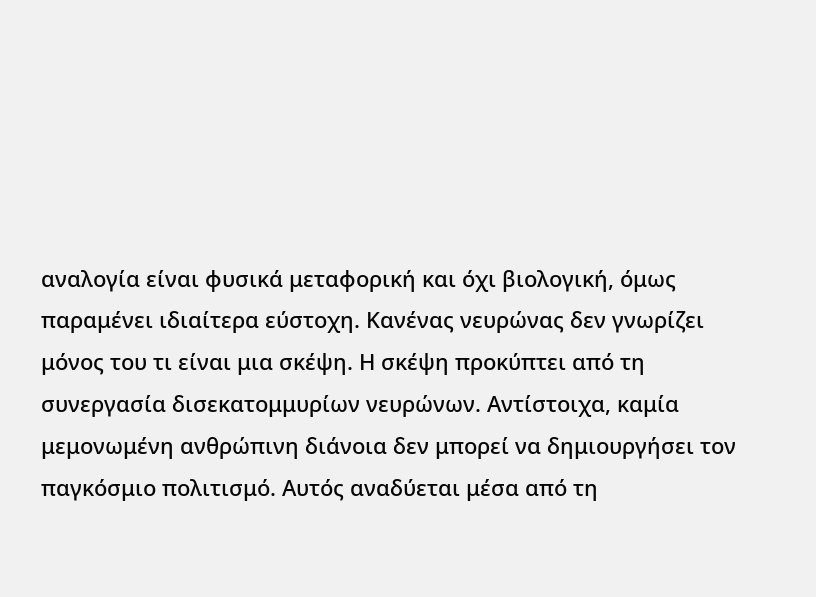αναλογία είναι φυσικά μεταφορική και όχι βιολογική, όμως παραμένει ιδιαίτερα εύστοχη. Κανένας νευρώνας δεν γνωρίζει μόνος του τι είναι μια σκέψη. Η σκέψη προκύπτει από τη συνεργασία δισεκατομμυρίων νευρώνων. Αντίστοιχα, καμία μεμονωμένη ανθρώπινη διάνοια δεν μπορεί να δημιουργήσει τον παγκόσμιο πολιτισμό. Αυτός αναδύεται μέσα από τη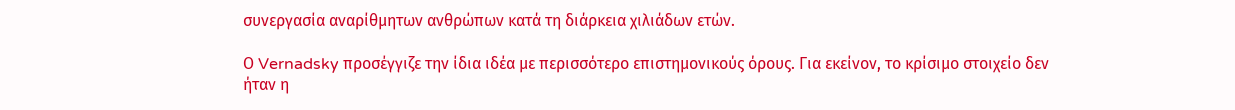συνεργασία αναρίθμητων ανθρώπων κατά τη διάρκεια χιλιάδων ετών.

Ο Vernadsky προσέγγιζε την ίδια ιδέα με περισσότερο επιστημονικούς όρους. Για εκείνον, το κρίσιμο στοιχείο δεν ήταν η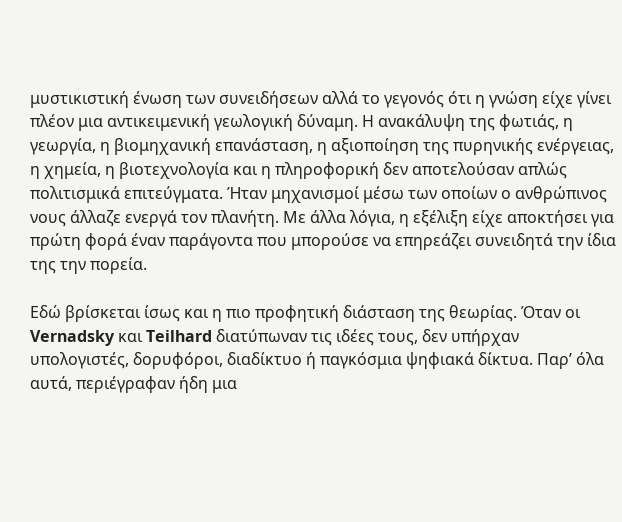μυστικιστική ένωση των συνειδήσεων αλλά το γεγονός ότι η γνώση είχε γίνει πλέον μια αντικειμενική γεωλογική δύναμη. Η ανακάλυψη της φωτιάς, η γεωργία, η βιομηχανική επανάσταση, η αξιοποίηση της πυρηνικής ενέργειας, η χημεία, η βιοτεχνολογία και η πληροφορική δεν αποτελούσαν απλώς πολιτισμικά επιτεύγματα. Ήταν μηχανισμοί μέσω των οποίων ο ανθρώπινος νους άλλαζε ενεργά τον πλανήτη. Με άλλα λόγια, η εξέλιξη είχε αποκτήσει για πρώτη φορά έναν παράγοντα που μπορούσε να επηρεάζει συνειδητά την ίδια της την πορεία.

Εδώ βρίσκεται ίσως και η πιο προφητική διάσταση της θεωρίας. Όταν οι Vernadsky και Teilhard διατύπωναν τις ιδέες τους, δεν υπήρχαν υπολογιστές, δορυφόροι, διαδίκτυο ή παγκόσμια ψηφιακά δίκτυα. Παρ’ όλα αυτά, περιέγραφαν ήδη μια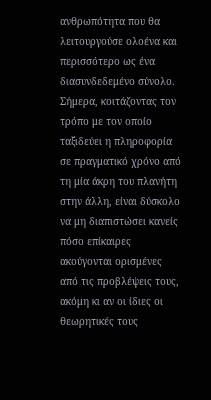ανθρωπότητα που θα λειτουργούσε ολοένα και περισσότερο ως ένα διασυνδεδεμένο σύνολο. Σήμερα, κοιτάζοντας τον τρόπο με τον οποίο ταξιδεύει η πληροφορία σε πραγματικό χρόνο από τη μία άκρη του πλανήτη στην άλλη, είναι δύσκολο να μη διαπιστώσει κανείς πόσο επίκαιρες ακούγονται ορισμένες από τις προβλέψεις τους, ακόμη κι αν οι ίδιες οι θεωρητικές τους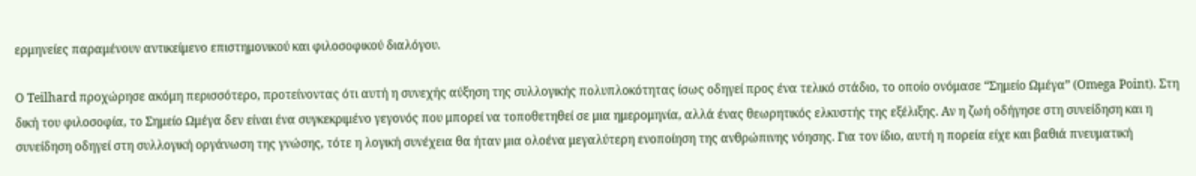ερμηνείες παραμένουν αντικείμενο επιστημονικού και φιλοσοφικού διαλόγου.

Ο Teilhard προχώρησε ακόμη περισσότερο, προτείνοντας ότι αυτή η συνεχής αύξηση της συλλογικής πολυπλοκότητας ίσως οδηγεί προς ένα τελικό στάδιο, το οποίο ονόμασε “Σημείο Ωμέγα” (Omega Point). Στη δική του φιλοσοφία, το Σημείο Ωμέγα δεν είναι ένα συγκεκριμένο γεγονός που μπορεί να τοποθετηθεί σε μια ημερομηνία, αλλά ένας θεωρητικός ελκυστής της εξέλιξης. Αν η ζωή οδήγησε στη συνείδηση και η συνείδηση οδηγεί στη συλλογική οργάνωση της γνώσης, τότε η λογική συνέχεια θα ήταν μια ολοένα μεγαλύτερη ενοποίηση της ανθρώπινης νόησης. Για τον ίδιο, αυτή η πορεία είχε και βαθιά πνευματική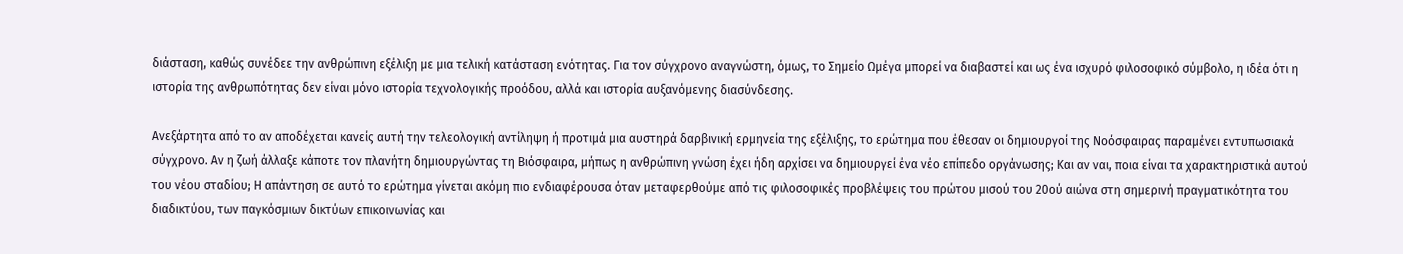διάσταση, καθώς συνέδεε την ανθρώπινη εξέλιξη με μια τελική κατάσταση ενότητας. Για τον σύγχρονο αναγνώστη, όμως, το Σημείο Ωμέγα μπορεί να διαβαστεί και ως ένα ισχυρό φιλοσοφικό σύμβολο, η ιδέα ότι η ιστορία της ανθρωπότητας δεν είναι μόνο ιστορία τεχνολογικής προόδου, αλλά και ιστορία αυξανόμενης διασύνδεσης.

Ανεξάρτητα από το αν αποδέχεται κανείς αυτή την τελεολογική αντίληψη ή προτιμά μια αυστηρά δαρβινική ερμηνεία της εξέλιξης, το ερώτημα που έθεσαν οι δημιουργοί της Νοόσφαιρας παραμένει εντυπωσιακά σύγχρονο. Αν η ζωή άλλαξε κάποτε τον πλανήτη δημιουργώντας τη Βιόσφαιρα, μήπως η ανθρώπινη γνώση έχει ήδη αρχίσει να δημιουργεί ένα νέο επίπεδο οργάνωσης; Και αν ναι, ποια είναι τα χαρακτηριστικά αυτού του νέου σταδίου; Η απάντηση σε αυτό το ερώτημα γίνεται ακόμη πιο ενδιαφέρουσα όταν μεταφερθούμε από τις φιλοσοφικές προβλέψεις του πρώτου μισού του 20ού αιώνα στη σημερινή πραγματικότητα του διαδικτύου, των παγκόσμιων δικτύων επικοινωνίας και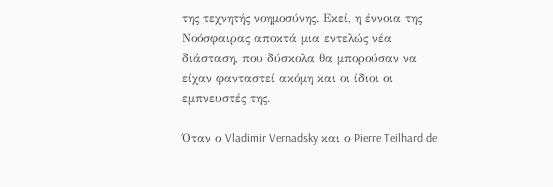της τεχνητής νοημοσύνης. Εκεί, η έννοια της Νοόσφαιρας αποκτά μια εντελώς νέα διάσταση, που δύσκολα θα μπορούσαν να είχαν φανταστεί ακόμη και οι ίδιοι οι εμπνευστές της.

Όταν ο Vladimir Vernadsky και ο Pierre Teilhard de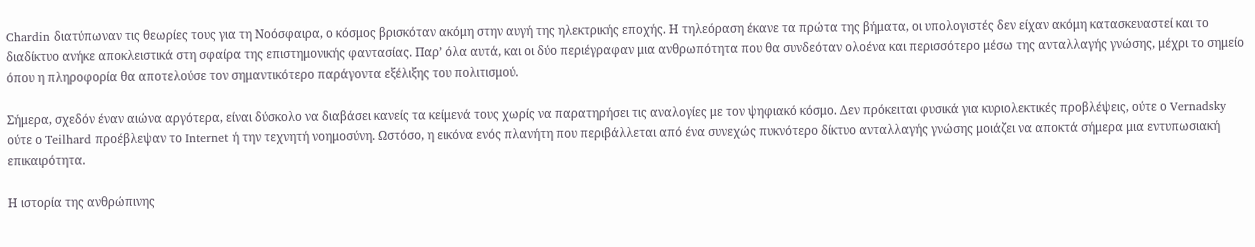Chardin διατύπωναν τις θεωρίες τους για τη Νοόσφαιρα, ο κόσμος βρισκόταν ακόμη στην αυγή της ηλεκτρικής εποχής. Η τηλεόραση έκανε τα πρώτα της βήματα, οι υπολογιστές δεν είχαν ακόμη κατασκευαστεί και το διαδίκτυο ανήκε αποκλειστικά στη σφαίρα της επιστημονικής φαντασίας. Παρ’ όλα αυτά, και οι δύο περιέγραφαν μια ανθρωπότητα που θα συνδεόταν ολοένα και περισσότερο μέσω της ανταλλαγής γνώσης, μέχρι το σημείο όπου η πληροφορία θα αποτελούσε τον σημαντικότερο παράγοντα εξέλιξης του πολιτισμού.

Σήμερα, σχεδόν έναν αιώνα αργότερα, είναι δύσκολο να διαβάσει κανείς τα κείμενά τους χωρίς να παρατηρήσει τις αναλογίες με τον ψηφιακό κόσμο. Δεν πρόκειται φυσικά για κυριολεκτικές προβλέψεις, ούτε ο Vernadsky ούτε ο Teilhard προέβλεψαν το Internet ή την τεχνητή νοημοσύνη. Ωστόσο, η εικόνα ενός πλανήτη που περιβάλλεται από ένα συνεχώς πυκνότερο δίκτυο ανταλλαγής γνώσης μοιάζει να αποκτά σήμερα μια εντυπωσιακή επικαιρότητα.

Η ιστορία της ανθρώπινης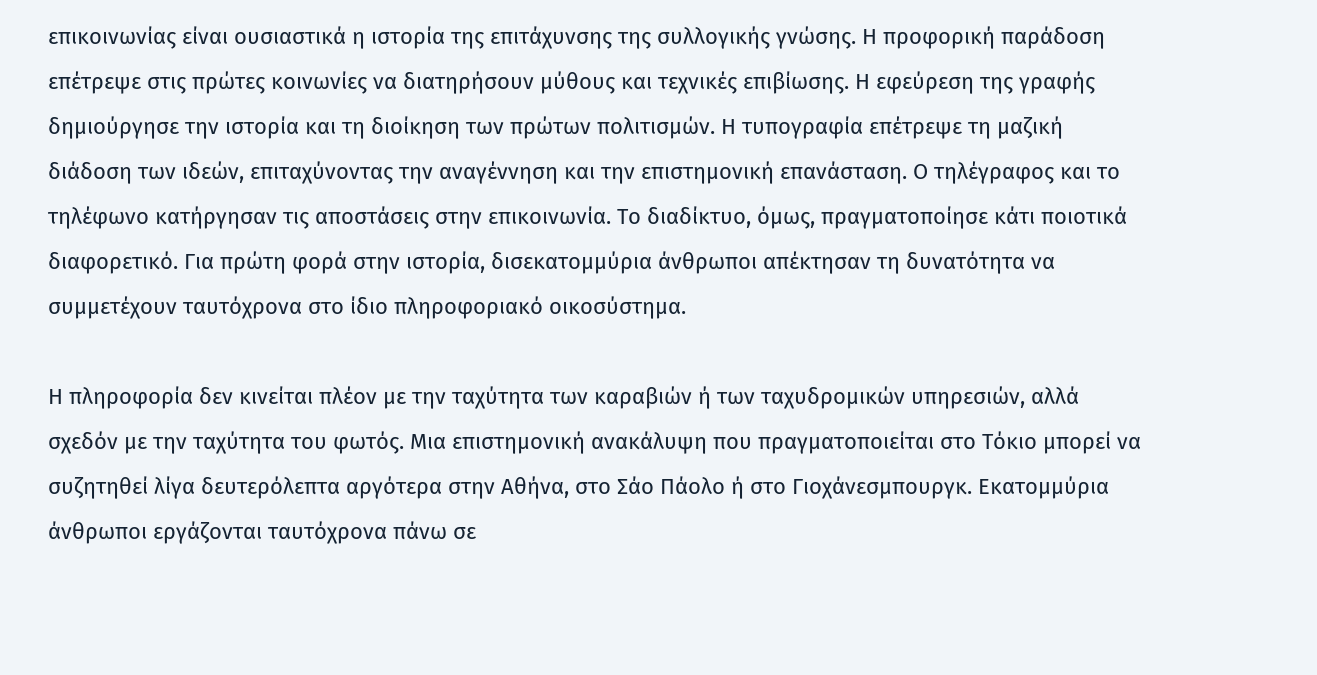επικοινωνίας είναι ουσιαστικά η ιστορία της επιτάχυνσης της συλλογικής γνώσης. Η προφορική παράδοση επέτρεψε στις πρώτες κοινωνίες να διατηρήσουν μύθους και τεχνικές επιβίωσης. Η εφεύρεση της γραφής δημιούργησε την ιστορία και τη διοίκηση των πρώτων πολιτισμών. Η τυπογραφία επέτρεψε τη μαζική διάδοση των ιδεών, επιταχύνοντας την αναγέννηση και την επιστημονική επανάσταση. Ο τηλέγραφος και το τηλέφωνο κατήργησαν τις αποστάσεις στην επικοινωνία. Το διαδίκτυο, όμως, πραγματοποίησε κάτι ποιοτικά διαφορετικό. Για πρώτη φορά στην ιστορία, δισεκατομμύρια άνθρωποι απέκτησαν τη δυνατότητα να συμμετέχουν ταυτόχρονα στο ίδιο πληροφοριακό οικοσύστημα.

Η πληροφορία δεν κινείται πλέον με την ταχύτητα των καραβιών ή των ταχυδρομικών υπηρεσιών, αλλά σχεδόν με την ταχύτητα του φωτός. Μια επιστημονική ανακάλυψη που πραγματοποιείται στο Τόκιο μπορεί να συζητηθεί λίγα δευτερόλεπτα αργότερα στην Αθήνα, στο Σάο Πάολο ή στο Γιοχάνεσμπουργκ. Εκατομμύρια άνθρωποι εργάζονται ταυτόχρονα πάνω σε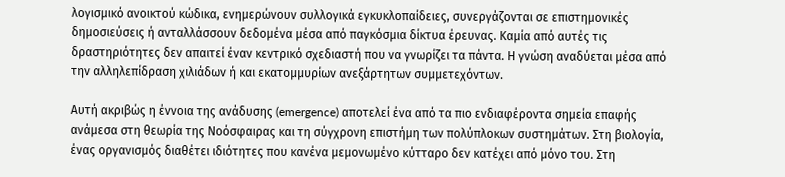λογισμικό ανοικτού κώδικα, ενημερώνουν συλλογικά εγκυκλοπαίδειες, συνεργάζονται σε επιστημονικές δημοσιεύσεις ή ανταλλάσσουν δεδομένα μέσα από παγκόσμια δίκτυα έρευνας. Καμία από αυτές τις δραστηριότητες δεν απαιτεί έναν κεντρικό σχεδιαστή που να γνωρίζει τα πάντα. Η γνώση αναδύεται μέσα από την αλληλεπίδραση χιλιάδων ή και εκατομμυρίων ανεξάρτητων συμμετεχόντων.

Αυτή ακριβώς η έννοια της ανάδυσης (emergence) αποτελεί ένα από τα πιο ενδιαφέροντα σημεία επαφής ανάμεσα στη θεωρία της Νοόσφαιρας και τη σύγχρονη επιστήμη των πολύπλοκων συστημάτων. Στη βιολογία, ένας οργανισμός διαθέτει ιδιότητες που κανένα μεμονωμένο κύτταρο δεν κατέχει από μόνο του. Στη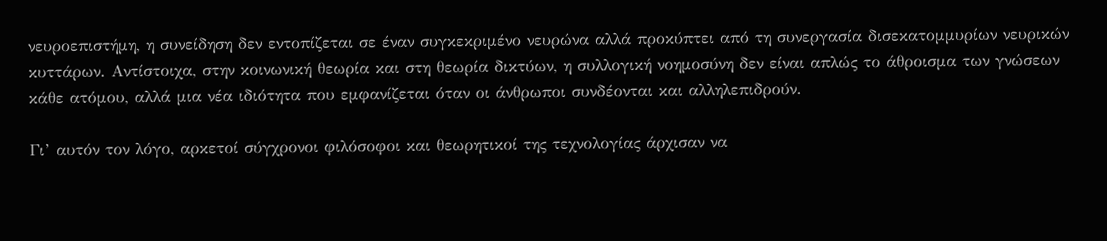νευροεπιστήμη, η συνείδηση δεν εντοπίζεται σε έναν συγκεκριμένο νευρώνα αλλά προκύπτει από τη συνεργασία δισεκατομμυρίων νευρικών κυττάρων. Αντίστοιχα, στην κοινωνική θεωρία και στη θεωρία δικτύων, η συλλογική νοημοσύνη δεν είναι απλώς το άθροισμα των γνώσεων κάθε ατόμου, αλλά μια νέα ιδιότητα που εμφανίζεται όταν οι άνθρωποι συνδέονται και αλληλεπιδρούν.

Γι’ αυτόν τον λόγο, αρκετοί σύγχρονοι φιλόσοφοι και θεωρητικοί της τεχνολογίας άρχισαν να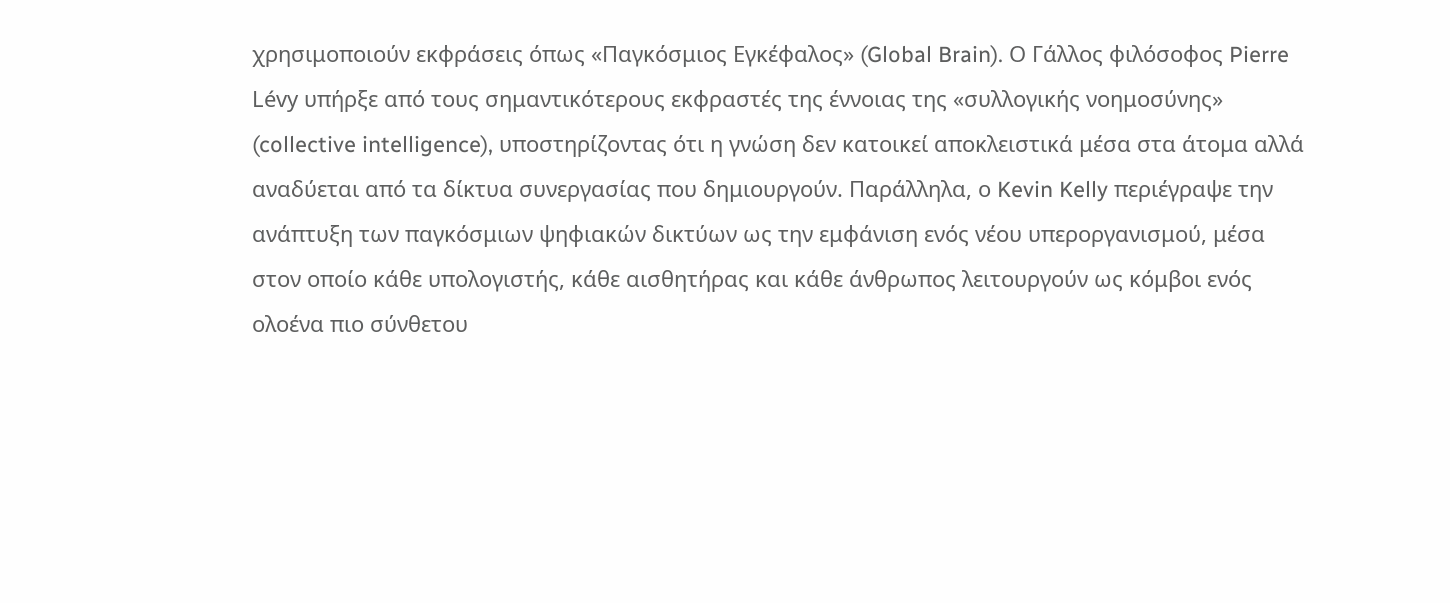χρησιμοποιούν εκφράσεις όπως «Παγκόσμιος Εγκέφαλος» (Global Brain). Ο Γάλλος φιλόσοφος Pierre Lévy υπήρξε από τους σημαντικότερους εκφραστές της έννοιας της «συλλογικής νοημοσύνης» (collective intelligence), υποστηρίζοντας ότι η γνώση δεν κατοικεί αποκλειστικά μέσα στα άτομα αλλά αναδύεται από τα δίκτυα συνεργασίας που δημιουργούν. Παράλληλα, ο Kevin Kelly περιέγραψε την ανάπτυξη των παγκόσμιων ψηφιακών δικτύων ως την εμφάνιση ενός νέου υπεροργανισμού, μέσα στον οποίο κάθε υπολογιστής, κάθε αισθητήρας και κάθε άνθρωπος λειτουργούν ως κόμβοι ενός ολοένα πιο σύνθετου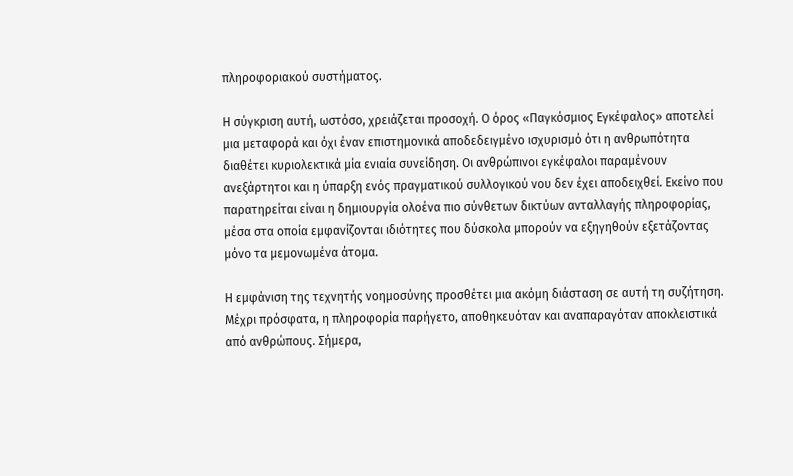πληροφοριακού συστήματος.

Η σύγκριση αυτή, ωστόσο, χρειάζεται προσοχή. Ο όρος «Παγκόσμιος Εγκέφαλος» αποτελεί μια μεταφορά και όχι έναν επιστημονικά αποδεδειγμένο ισχυρισμό ότι η ανθρωπότητα διαθέτει κυριολεκτικά μία ενιαία συνείδηση. Οι ανθρώπινοι εγκέφαλοι παραμένουν ανεξάρτητοι και η ύπαρξη ενός πραγματικού συλλογικού νου δεν έχει αποδειχθεί. Εκείνο που παρατηρείται είναι η δημιουργία ολοένα πιο σύνθετων δικτύων ανταλλαγής πληροφορίας, μέσα στα οποία εμφανίζονται ιδιότητες που δύσκολα μπορούν να εξηγηθούν εξετάζοντας μόνο τα μεμονωμένα άτομα.

Η εμφάνιση της τεχνητής νοημοσύνης προσθέτει μια ακόμη διάσταση σε αυτή τη συζήτηση. Μέχρι πρόσφατα, η πληροφορία παρήγετο, αποθηκευόταν και αναπαραγόταν αποκλειστικά από ανθρώπους. Σήμερα,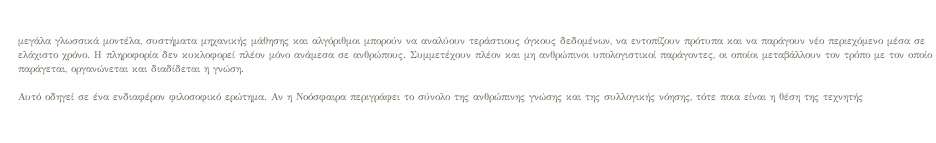μεγάλα γλωσσικά μοντέλα, συστήματα μηχανικής μάθησης και αλγόριθμοι μπορούν να αναλύουν τεράστιους όγκους δεδομένων, να εντοπίζουν πρότυπα και να παράγουν νέο περιεχόμενο μέσα σε ελάχιστο χρόνο. Η πληροφορία δεν κυκλοφορεί πλέον μόνο ανάμεσα σε ανθρώπους. Συμμετέχουν πλέον και μη ανθρώπινοι υπολογιστικοί παράγοντες, οι οποίοι μεταβάλλουν τον τρόπο με τον οποίο παράγεται, οργανώνεται και διαδίδεται η γνώση.

Αυτό οδηγεί σε ένα ενδιαφέρον φιλοσοφικό ερώτημα. Αν η Νοόσφαιρα περιγράφει το σύνολο της ανθρώπινης γνώσης και της συλλογικής νόησης, τότε ποια είναι η θέση της τεχνητής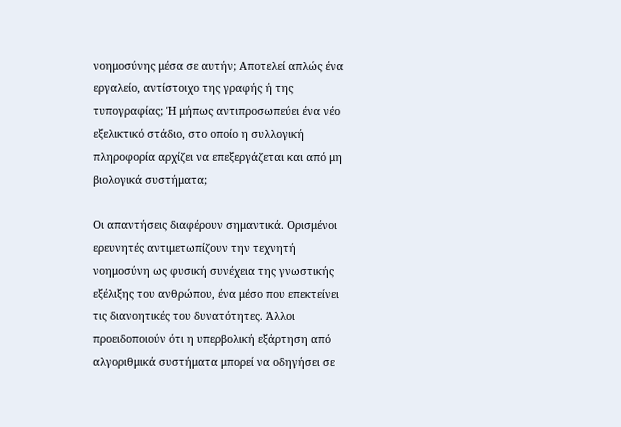νοημοσύνης μέσα σε αυτήν; Αποτελεί απλώς ένα εργαλείο, αντίστοιχο της γραφής ή της τυπογραφίας; Ή μήπως αντιπροσωπεύει ένα νέο εξελικτικό στάδιο, στο οποίο η συλλογική πληροφορία αρχίζει να επεξεργάζεται και από μη βιολογικά συστήματα;

Οι απαντήσεις διαφέρουν σημαντικά. Ορισμένοι ερευνητές αντιμετωπίζουν την τεχνητή νοημοσύνη ως φυσική συνέχεια της γνωστικής εξέλιξης του ανθρώπου, ένα μέσο που επεκτείνει τις διανοητικές του δυνατότητες. Άλλοι προειδοποιούν ότι η υπερβολική εξάρτηση από αλγοριθμικά συστήματα μπορεί να οδηγήσει σε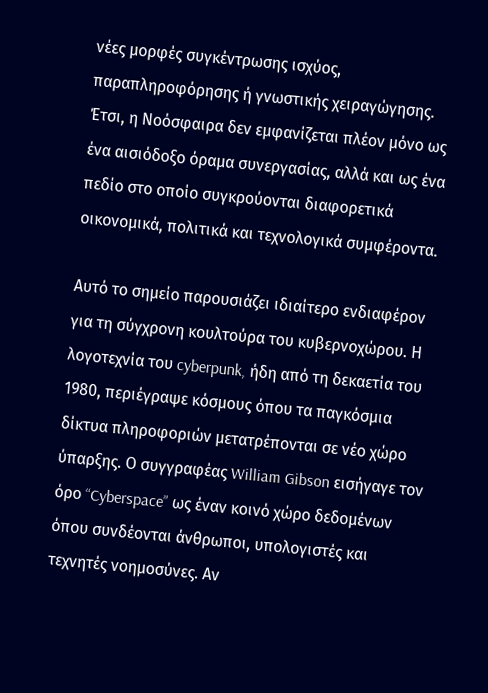νέες μορφές συγκέντρωσης ισχύος, παραπληροφόρησης ή γνωστικής χειραγώγησης. Έτσι, η Νοόσφαιρα δεν εμφανίζεται πλέον μόνο ως ένα αισιόδοξο όραμα συνεργασίας, αλλά και ως ένα πεδίο στο οποίο συγκρούονται διαφορετικά οικονομικά, πολιτικά και τεχνολογικά συμφέροντα.

Αυτό το σημείο παρουσιάζει ιδιαίτερο ενδιαφέρον για τη σύγχρονη κουλτούρα του κυβερνοχώρου. Η λογοτεχνία του cyberpunk, ήδη από τη δεκαετία του 1980, περιέγραψε κόσμους όπου τα παγκόσμια δίκτυα πληροφοριών μετατρέπονται σε νέο χώρο ύπαρξης. Ο συγγραφέας William Gibson εισήγαγε τον όρο “Cyberspace” ως έναν κοινό χώρο δεδομένων όπου συνδέονται άνθρωποι, υπολογιστές και τεχνητές νοημοσύνες. Αν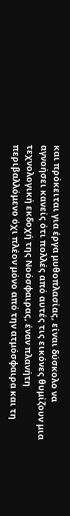και πρόκειται για έργα μυθοπλασίας, είναι δύσκολο να αγνοήσει κανείς ότι πολλές από αυτές τις εικόνες θυμίζουν μια τεχνολογική εκδοχή της Νοόσφαιρας, έναν πλανήτη περιβαλλόμενο όχι πλέον μόνο από την ατμόσφαιρα και τη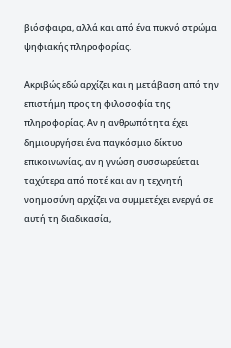βιόσφαιρα, αλλά και από ένα πυκνό στρώμα ψηφιακής πληροφορίας.

Ακριβώς εδώ αρχίζει και η μετάβαση από την επιστήμη προς τη φιλοσοφία της πληροφορίας. Αν η ανθρωπότητα έχει δημιουργήσει ένα παγκόσμιο δίκτυο επικοινωνίας, αν η γνώση συσσωρεύεται ταχύτερα από ποτέ και αν η τεχνητή νοημοσύνη αρχίζει να συμμετέχει ενεργά σε αυτή τη διαδικασία,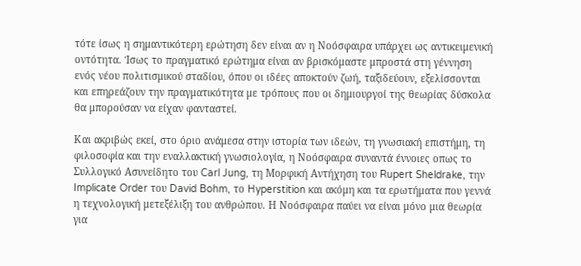τότε ίσως η σημαντικότερη ερώτηση δεν είναι αν η Νοόσφαιρα υπάρχει ως αντικειμενική οντότητα. Ίσως το πραγματικό ερώτημα είναι αν βρισκόμαστε μπροστά στη γέννηση ενός νέου πολιτισμικού σταδίου, όπου οι ιδέες αποκτούν ζωή, ταξιδεύουν, εξελίσσονται και επηρεάζουν την πραγματικότητα με τρόπους που οι δημιουργοί της θεωρίας δύσκολα θα μπορούσαν να είχαν φανταστεί.

Και ακριβώς εκεί, στο όριο ανάμεσα στην ιστορία των ιδεών, τη γνωσιακή επιστήμη, τη φιλοσοφία και την εναλλακτική γνωσιολογία, η Νοόσφαιρα συναντά έννοιες οπως το Συλλογικό Ασυνείδητο του Carl Jung, τη Μορφική Αντήχηση του Rupert Sheldrake, την Implicate Order του David Bohm, το Hyperstition και ακόμη και τα ερωτήματα που γεννά η τεχνολογική μετεξέλιξη του ανθρώπου. Η Νοόσφαιρα παύει να είναι μόνο μια θεωρία για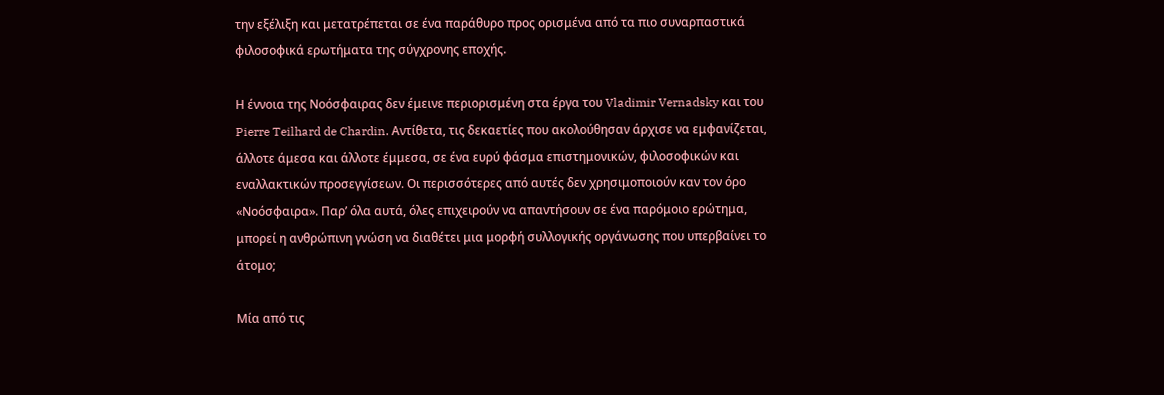την εξέλιξη και μετατρέπεται σε ένα παράθυρο προς ορισμένα από τα πιο συναρπαστικά φιλοσοφικά ερωτήματα της σύγχρονης εποχής.

Η έννοια της Νοόσφαιρας δεν έμεινε περιορισμένη στα έργα του Vladimir Vernadsky και του Pierre Teilhard de Chardin. Αντίθετα, τις δεκαετίες που ακολούθησαν άρχισε να εμφανίζεται, άλλοτε άμεσα και άλλοτε έμμεσα, σε ένα ευρύ φάσμα επιστημονικών, φιλοσοφικών και εναλλακτικών προσεγγίσεων. Οι περισσότερες από αυτές δεν χρησιμοποιούν καν τον όρο «Νοόσφαιρα». Παρ’ όλα αυτά, όλες επιχειρούν να απαντήσουν σε ένα παρόμοιο ερώτημα, μπορεί η ανθρώπινη γνώση να διαθέτει μια μορφή συλλογικής οργάνωσης που υπερβαίνει το άτομο;

Μία από τις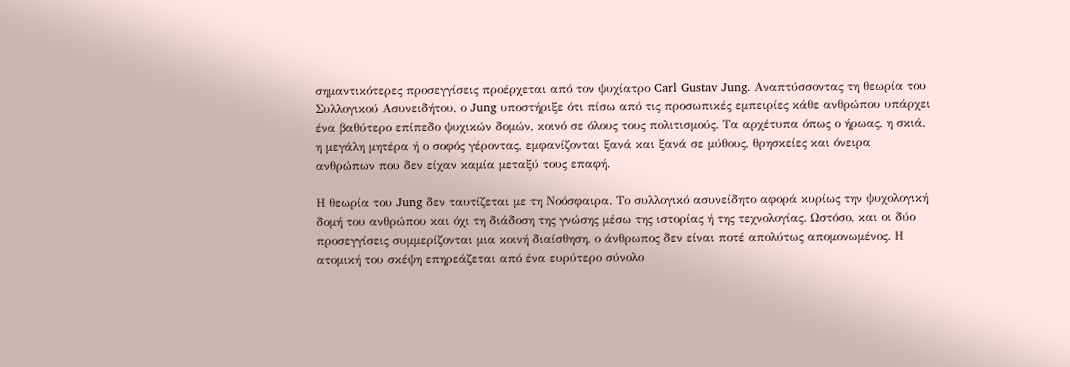σημαντικότερες προσεγγίσεις προέρχεται από τον ψυχίατρο Carl Gustav Jung. Αναπτύσσοντας τη θεωρία του Συλλογικού Ασυνειδήτου, ο Jung υποστήριξε ότι πίσω από τις προσωπικές εμπειρίες κάθε ανθρώπου υπάρχει ένα βαθύτερο επίπεδο ψυχικών δομών, κοινό σε όλους τους πολιτισμούς. Τα αρχέτυπα όπως ο ήρωας, η σκιά, η μεγάλη μητέρα ή ο σοφός γέροντας, εμφανίζονται ξανά και ξανά σε μύθους, θρησκείες και όνειρα ανθρώπων που δεν είχαν καμία μεταξύ τους επαφή.

Η θεωρία του Jung δεν ταυτίζεται με τη Νοόσφαιρα. Το συλλογικό ασυνείδητο αφορά κυρίως την ψυχολογική δομή του ανθρώπου και όχι τη διάδοση της γνώσης μέσω της ιστορίας ή της τεχνολογίας. Ωστόσο, και οι δύο προσεγγίσεις συμμερίζονται μια κοινή διαίσθηση, ο άνθρωπος δεν είναι ποτέ απολύτως απομονωμένος. Η ατομική του σκέψη επηρεάζεται από ένα ευρύτερο σύνολο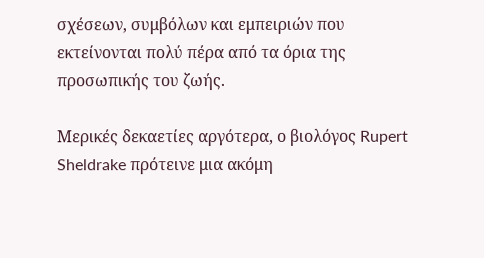σχέσεων, συμβόλων και εμπειριών που εκτείνονται πολύ πέρα από τα όρια της προσωπικής του ζωής.

Μερικές δεκαετίες αργότερα, ο βιολόγος Rupert Sheldrake πρότεινε μια ακόμη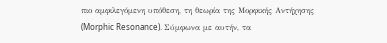πιο αμφιλεγόμενη υπόθεση, τη θεωρία της Μορφικής Αντήχησης (Morphic Resonance). Σύμφωνα με αυτήν, τα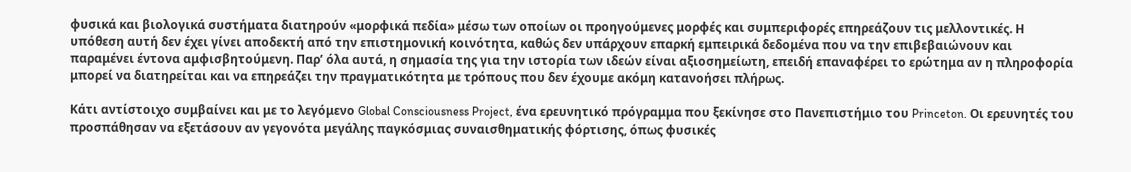φυσικά και βιολογικά συστήματα διατηρούν «μορφικά πεδία» μέσω των οποίων οι προηγούμενες μορφές και συμπεριφορές επηρεάζουν τις μελλοντικές. Η υπόθεση αυτή δεν έχει γίνει αποδεκτή από την επιστημονική κοινότητα, καθώς δεν υπάρχουν επαρκή εμπειρικά δεδομένα που να την επιβεβαιώνουν και παραμένει έντονα αμφισβητούμενη. Παρ’ όλα αυτά, η σημασία της για την ιστορία των ιδεών είναι αξιοσημείωτη, επειδή επαναφέρει το ερώτημα αν η πληροφορία μπορεί να διατηρείται και να επηρεάζει την πραγματικότητα με τρόπους που δεν έχουμε ακόμη κατανοήσει πλήρως.

Κάτι αντίστοιχο συμβαίνει και με το λεγόμενο Global Consciousness Project, ένα ερευνητικό πρόγραμμα που ξεκίνησε στο Πανεπιστήμιο του Princeton. Οι ερευνητές του προσπάθησαν να εξετάσουν αν γεγονότα μεγάλης παγκόσμιας συναισθηματικής φόρτισης, όπως φυσικές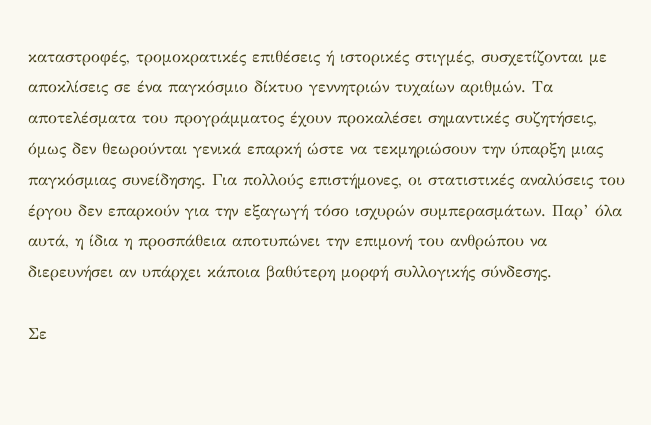καταστροφές, τρομοκρατικές επιθέσεις ή ιστορικές στιγμές, συσχετίζονται με αποκλίσεις σε ένα παγκόσμιο δίκτυο γεννητριών τυχαίων αριθμών. Τα αποτελέσματα του προγράμματος έχουν προκαλέσει σημαντικές συζητήσεις, όμως δεν θεωρούνται γενικά επαρκή ώστε να τεκμηριώσουν την ύπαρξη μιας παγκόσμιας συνείδησης. Για πολλούς επιστήμονες, οι στατιστικές αναλύσεις του έργου δεν επαρκούν για την εξαγωγή τόσο ισχυρών συμπερασμάτων. Παρ’ όλα αυτά, η ίδια η προσπάθεια αποτυπώνει την επιμονή του ανθρώπου να διερευνήσει αν υπάρχει κάποια βαθύτερη μορφή συλλογικής σύνδεσης.

Σε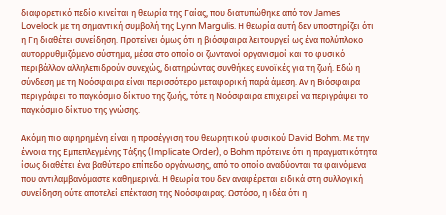διαφορετικό πεδίο κινείται η θεωρία της Γαίας, που διατυπώθηκε από τον James Lovelock με τη σημαντική συμβολή της Lynn Margulis. Η θεωρία αυτή δεν υποστηρίζει ότι η Γη διαθέτει συνείδηση. Προτείνει όμως ότι η βιόσφαιρα λειτουργεί ως ένα πολύπλοκο αυτορρυθμιζόμενο σύστημα, μέσα στο οποίο οι ζωντανοί οργανισμοί και το φυσικό περιβάλλον αλληλεπιδρούν συνεχώς, διατηρώντας συνθήκες ευνοϊκές για τη ζωή. Εδώ η σύνδεση με τη Νοόσφαιρα είναι περισσότερο μεταφορική παρά άμεση. Αν η Βιόσφαιρα περιγράφει το παγκόσμιο δίκτυο της ζωής, τότε η Νοόσφαιρα επιχειρεί να περιγράψει το παγκόσμιο δίκτυο της γνώσης.

Ακόμη πιο αφηρημένη είναι η προσέγγιση του θεωρητικού φυσικού David Bohm. Με την έννοια της Εμπεπλεγμένης Τάξης (Implicate Order), ο Bohm πρότεινε ότι η πραγματικότητα ίσως διαθέτει ένα βαθύτερο επίπεδο οργάνωσης, από το οποίο αναδύονται τα φαινόμενα που αντιλαμβανόμαστε καθημερινά. Η θεωρία του δεν αναφέρεται ειδικά στη συλλογική συνείδηση ούτε αποτελεί επέκταση της Νοόσφαιρας. Ωστόσο, η ιδέα ότι η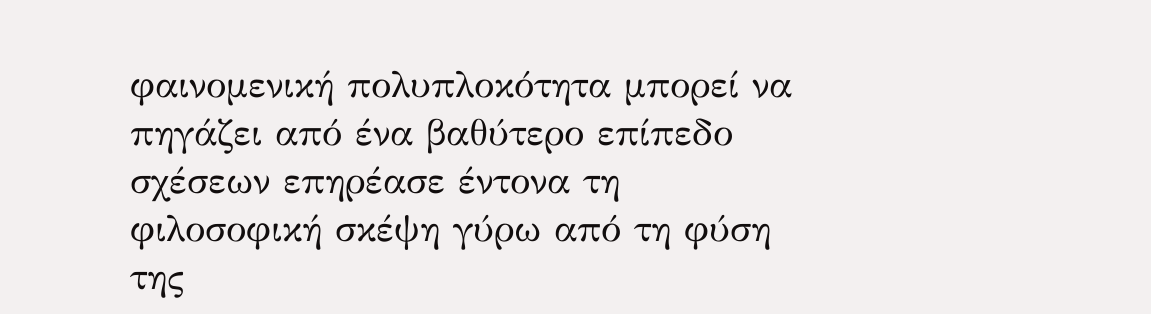φαινομενική πολυπλοκότητα μπορεί να πηγάζει από ένα βαθύτερο επίπεδο σχέσεων επηρέασε έντονα τη φιλοσοφική σκέψη γύρω από τη φύση της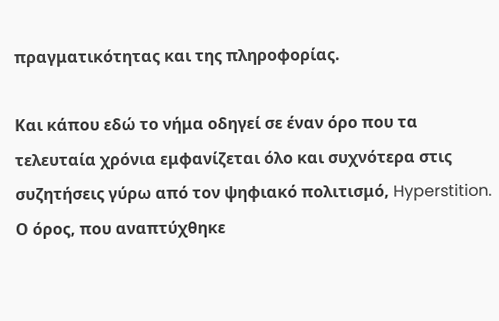πραγματικότητας και της πληροφορίας.

Και κάπου εδώ το νήμα οδηγεί σε έναν όρο που τα τελευταία χρόνια εμφανίζεται όλο και συχνότερα στις συζητήσεις γύρω από τον ψηφιακό πολιτισμό, Hyperstition. Ο όρος, που αναπτύχθηκε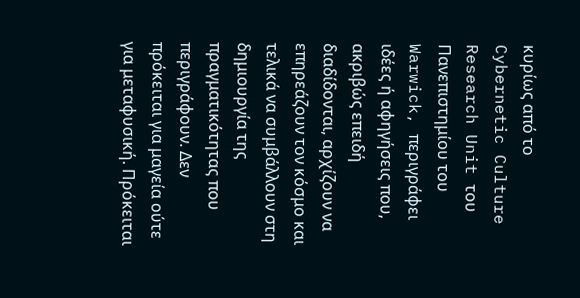κυρίως από το Cybernetic Culture Research Unit του Πανεπιστημίου του Warwick, περιγράφει ιδέες ή αφηγήσεις που, ακριβώς επειδή διαδίδονται, αρχίζουν να επηρεάζουν τον κόσμο και τελικά να συμβάλλουν στη δημιουργία της πραγματικότητας που περιγράφουν. Δεν πρόκειται για μαγεία ούτε για μεταφυσική. Πρόκειται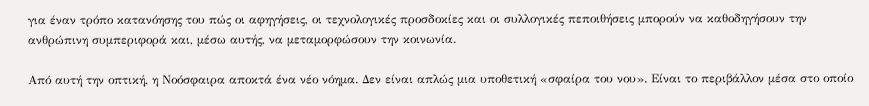για έναν τρόπο κατανόησης του πώς οι αφηγήσεις, οι τεχνολογικές προσδοκίες και οι συλλογικές πεποιθήσεις μπορούν να καθοδηγήσουν την ανθρώπινη συμπεριφορά και, μέσω αυτής, να μεταμορφώσουν την κοινωνία.

Από αυτή την οπτική, η Νοόσφαιρα αποκτά ένα νέο νόημα. Δεν είναι απλώς μια υποθετική «σφαίρα του νου». Είναι το περιβάλλον μέσα στο οποίο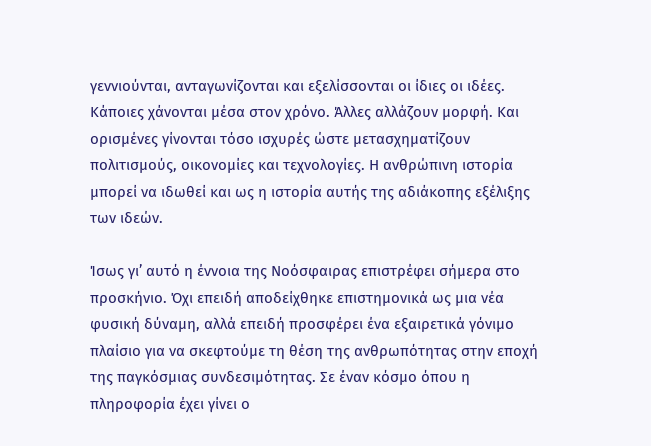γεννιούνται, ανταγωνίζονται και εξελίσσονται οι ίδιες οι ιδέες. Κάποιες χάνονται μέσα στον χρόνο. Άλλες αλλάζουν μορφή. Και ορισμένες γίνονται τόσο ισχυρές ώστε μετασχηματίζουν πολιτισμούς, οικονομίες και τεχνολογίες. Η ανθρώπινη ιστορία μπορεί να ιδωθεί και ως η ιστορία αυτής της αδιάκοπης εξέλιξης των ιδεών.

Ίσως γι’ αυτό η έννοια της Νοόσφαιρας επιστρέφει σήμερα στο προσκήνιο. Όχι επειδή αποδείχθηκε επιστημονικά ως μια νέα φυσική δύναμη, αλλά επειδή προσφέρει ένα εξαιρετικά γόνιμο πλαίσιο για να σκεφτούμε τη θέση της ανθρωπότητας στην εποχή της παγκόσμιας συνδεσιμότητας. Σε έναν κόσμο όπου η πληροφορία έχει γίνει ο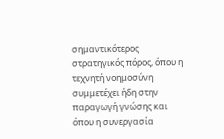σημαντικότερος στρατηγικός πόρος, όπου η τεχνητή νοημοσύνη συμμετέχει ήδη στην παραγωγή γνώσης και όπου η συνεργασία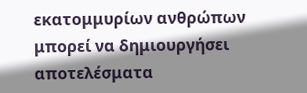εκατομμυρίων ανθρώπων μπορεί να δημιουργήσει αποτελέσματα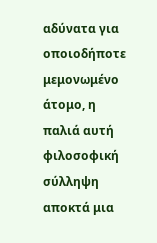αδύνατα για οποιοδήποτε μεμονωμένο άτομο, η παλιά αυτή φιλοσοφική σύλληψη αποκτά μια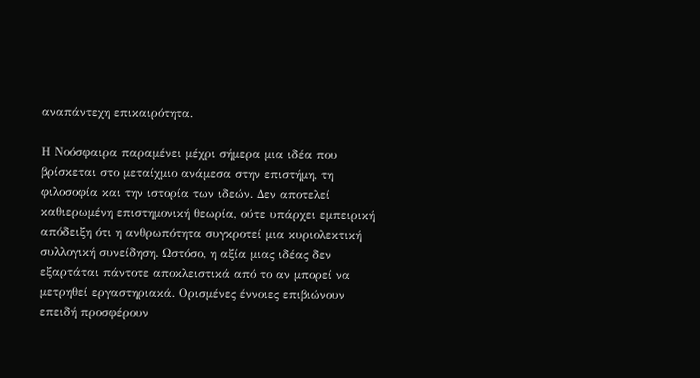αναπάντεχη επικαιρότητα.

Η Νοόσφαιρα παραμένει μέχρι σήμερα μια ιδέα που βρίσκεται στο μεταίχμιο ανάμεσα στην επιστήμη, τη φιλοσοφία και την ιστορία των ιδεών. Δεν αποτελεί καθιερωμένη επιστημονική θεωρία, ούτε υπάρχει εμπειρική απόδειξη ότι η ανθρωπότητα συγκροτεί μια κυριολεκτική συλλογική συνείδηση. Ωστόσο, η αξία μιας ιδέας δεν εξαρτάται πάντοτε αποκλειστικά από το αν μπορεί να μετρηθεί εργαστηριακά. Ορισμένες έννοιες επιβιώνουν επειδή προσφέρουν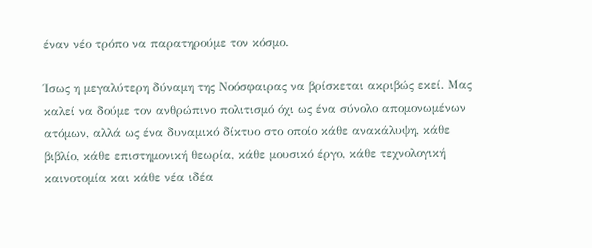έναν νέο τρόπο να παρατηρούμε τον κόσμο.

Ίσως η μεγαλύτερη δύναμη της Νοόσφαιρας να βρίσκεται ακριβώς εκεί. Μας καλεί να δούμε τον ανθρώπινο πολιτισμό όχι ως ένα σύνολο απομονωμένων ατόμων, αλλά ως ένα δυναμικό δίκτυο στο οποίο κάθε ανακάλυψη, κάθε βιβλίο, κάθε επιστημονική θεωρία, κάθε μουσικό έργο, κάθε τεχνολογική καινοτομία και κάθε νέα ιδέα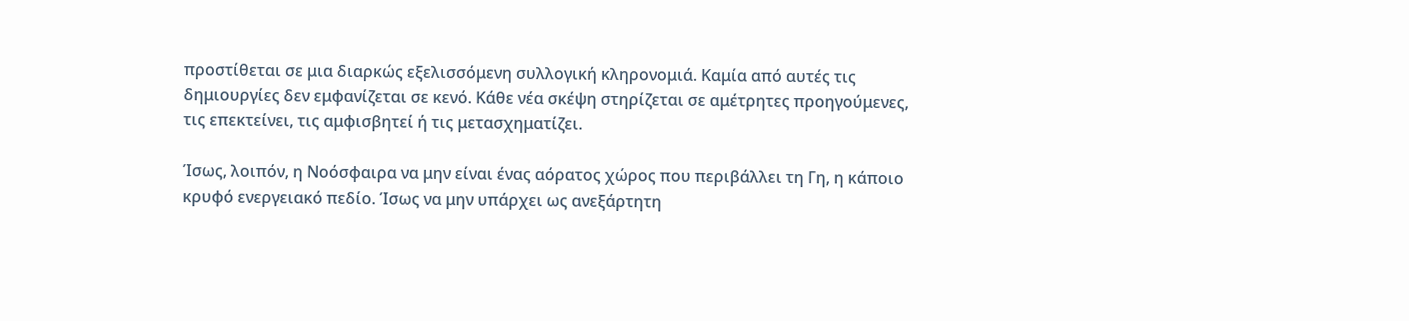προστίθεται σε μια διαρκώς εξελισσόμενη συλλογική κληρονομιά. Καμία από αυτές τις δημιουργίες δεν εμφανίζεται σε κενό. Κάθε νέα σκέψη στηρίζεται σε αμέτρητες προηγούμενες, τις επεκτείνει, τις αμφισβητεί ή τις μετασχηματίζει.

Ίσως, λοιπόν, η Νοόσφαιρα να μην είναι ένας αόρατος χώρος που περιβάλλει τη Γη, η κάποιο κρυφό ενεργειακό πεδίο. Ίσως να μην υπάρχει ως ανεξάρτητη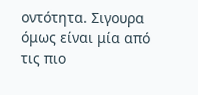οντότητα. Σιγουρα όμως είναι μία από τις πιο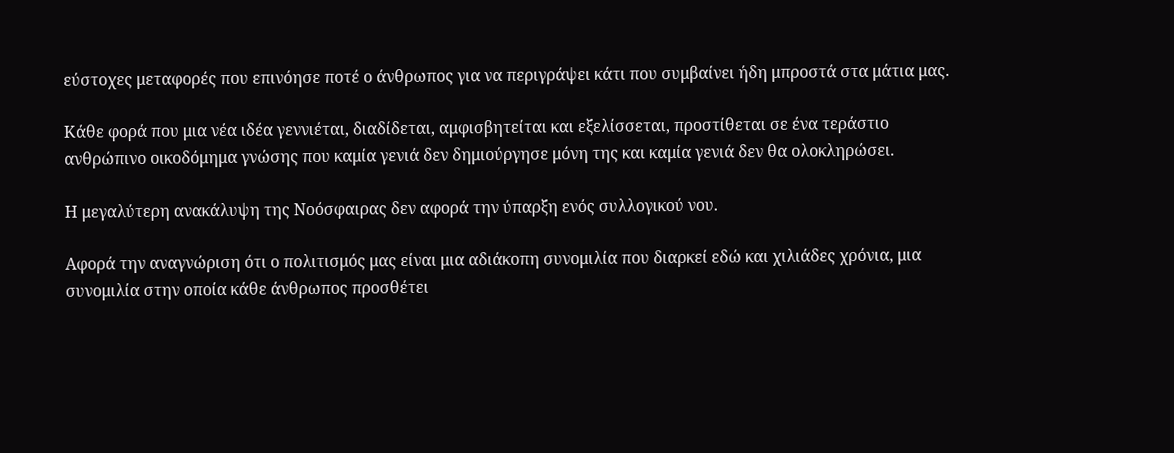εύστοχες μεταφορές που επινόησε ποτέ ο άνθρωπος για να περιγράψει κάτι που συμβαίνει ήδη μπροστά στα μάτια μας.

Κάθε φορά που μια νέα ιδέα γεννιέται, διαδίδεται, αμφισβητείται και εξελίσσεται, προστίθεται σε ένα τεράστιο ανθρώπινο οικοδόμημα γνώσης που καμία γενιά δεν δημιούργησε μόνη της και καμία γενιά δεν θα ολοκληρώσει.

Η μεγαλύτερη ανακάλυψη της Νοόσφαιρας δεν αφορά την ύπαρξη ενός συλλογικού νου.

Αφορά την αναγνώριση ότι ο πολιτισμός μας είναι μια αδιάκοπη συνομιλία που διαρκεί εδώ και χιλιάδες χρόνια, μια συνομιλία στην οποία κάθε άνθρωπος προσθέτει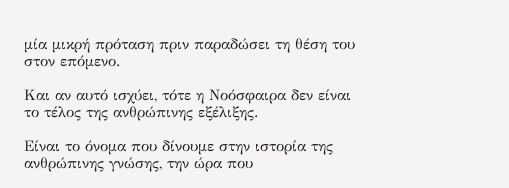μία μικρή πρόταση πριν παραδώσει τη θέση του στον επόμενο.

Και αν αυτό ισχύει, τότε η Νοόσφαιρα δεν είναι το τέλος της ανθρώπινης εξέλιξης.

Είναι το όνομα που δίνουμε στην ιστορία της ανθρώπινης γνώσης, την ώρα που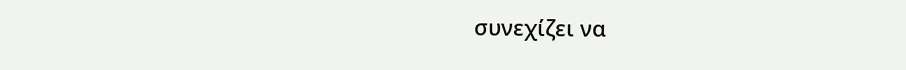συνεχίζει να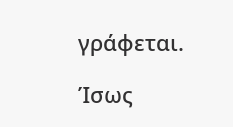γράφεται.

Ίσως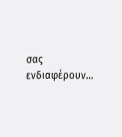σας ενδιαφέρουν…